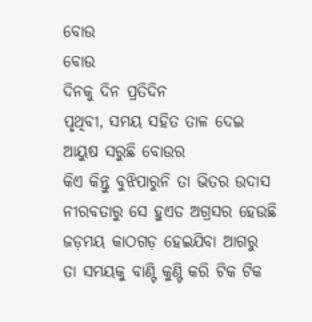ବୋଉ
ବୋଉ
ଦିନକୁ ଦିନ ପ୍ରତିଦିନ
ପୃଥିବୀ, ସମୟ ସହିତ ତାଳ ଦେଇ
ଆୟୁଷ ସରୁଛି ବୋଉର
କିଏ କିନ୍ତୁ ବୁଝିପାରୁନି ତା ଭିତର ଉଦାସ
ନୀରବତାରୁ ସେ ହୁଏତ ଅଗ୍ରସର ହେଉଛି
ଜଡ଼ମୟ କାଠଗଡ଼ ହେଇଯିବା ଆଗରୁ
ତା ସମୟକୁ ବାଣ୍ଟି କୁଣ୍ଟି କରି ଟିକ ଟିକ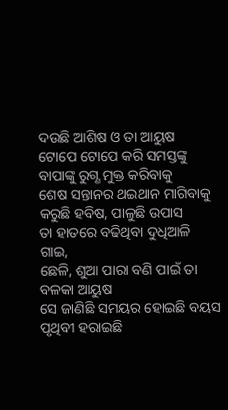ଦଉଛି ଆଶିଷ ଓ ତା ଆୟୁଷ
ଟୋପେ ଟୋପେ କରି ସମସ୍ତଙ୍କୁ
ବାପାଙ୍କୁ ରୁଗ୍ଣ ମୁକ୍ତ କରିବାକୁ
ଶେଷ ସନ୍ତାନର ଥଇଥାନ ମାଗିବାକୁ
କରୁଛି ହବିଷ, ପାଳୁଛି ଉପାସ
ତା ହାତରେ ବଢିଥିବା ଦୁଧିଆଳି ଗାଇ,
ଛେଳି, ଶୁଆ ପାରା ବଣି ପାଇଁ ତା ବଳକା ଆୟୁଷ
ସେ ଜାଣିଛି ସମୟର ହୋଇଛି ବୟସ
ପୃଥିବୀ ହରାଇଛି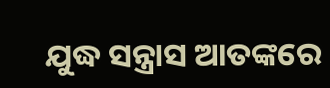ଯୁଦ୍ଧ ସନ୍ତ୍ରାସ ଆତଙ୍କରେ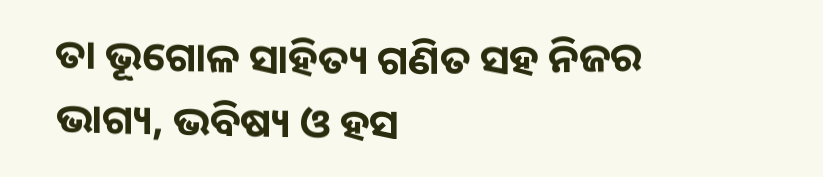ତା ଭୂଗୋଳ ସାହିତ୍ୟ ଗଣିତ ସହ ନିଜର
ଭାଗ୍ୟ, ଭବିଷ୍ୟ ଓ ହସ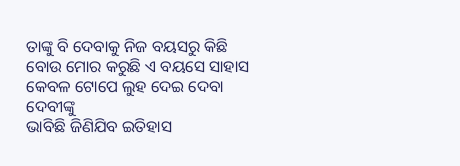ତାଙ୍କୁ ବି ଦେବାକୁ ନିଜ ବୟସରୁ କିଛି
ବୋଉ ମୋର କରୁଛି ଏ ବୟସେ ସାହାସ
କେବଳ ଟୋପେ ଲୁହ ଦେଇ ଦେବା ଦେବୀଙ୍କୁ
ଭାବିଛି ଜିଣିଯିବ ଇତିହାସ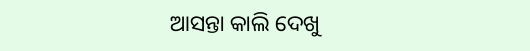ଆସନ୍ତା କାଲି ଦେଖୁ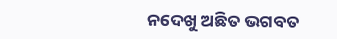ନଦେଖୁ ଅଛିତ ଭଗବତ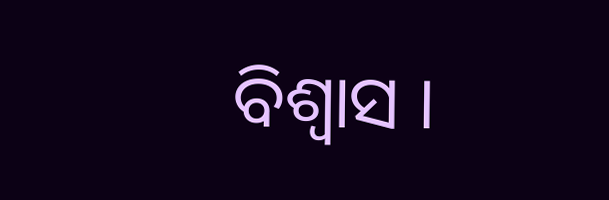ବିଶ୍ୱାସ ।